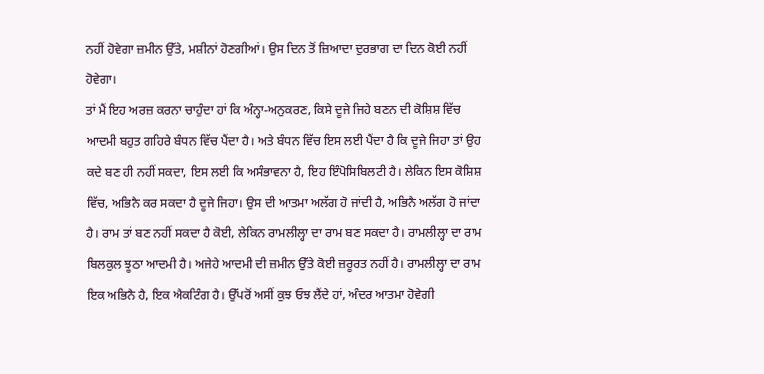ਨਹੀਂ ਹੋਵੇਗਾ ਜ਼ਮੀਨ ਉੱਤੇ, ਮਸ਼ੀਨਾਂ ਹੋਣਗੀਆਂ। ਉਸ ਦਿਨ ਤੋਂ ਜ਼ਿਆਦਾ ਦੁਰਭਾਗ ਦਾ ਦਿਨ ਕੋਈ ਨਹੀਂ ਹੋਵੇਗਾ।
ਤਾਂ ਮੈਂ ਇਹ ਅਰਜ਼ ਕਰਨਾ ਚਾਹੁੰਦਾ ਹਾਂ ਕਿ ਅੰਨ੍ਹਾ-ਅਨੁਕਰਣ, ਕਿਸੇ ਦੂਜੇ ਜਿਹੇ ਬਣਨ ਦੀ ਕੋਸ਼ਿਸ਼ ਵਿੱਚ ਆਦਮੀ ਬਹੁਤ ਗਹਿਰੇ ਬੰਧਨ ਵਿੱਚ ਪੈਂਦਾ ਹੈ। ਅਤੇ ਬੰਧਨ ਵਿੱਚ ਇਸ ਲਈ ਪੈਂਦਾ ਹੈ ਕਿ ਦੂਜੇ ਜਿਹਾ ਤਾਂ ਉਹ ਕਦੇ ਬਣ ਹੀ ਨਹੀਂ ਸਕਦਾ, ਇਸ ਲਈ ਕਿ ਅਸੰਭਾਵਨਾ ਹੈ, ਇਹ ਇੰਪੋਸਿਬਿਲਟੀ ਹੈ। ਲੇਕਿਨ ਇਸ ਕੋਸ਼ਿਸ਼ ਵਿੱਚ, ਅਭਿਨੈ ਕਰ ਸਕਦਾ ਹੈ ਦੂਜੇ ਜਿਹਾ। ਉਸ ਦੀ ਆਤਮਾ ਅਲੱਗ ਹੋ ਜਾਂਦੀ ਹੈ, ਅਭਿਨੈ ਅਲੱਗ ਹੋ ਜਾਂਦਾ ਹੈ। ਰਾਮ ਤਾਂ ਬਣ ਨਹੀਂ ਸਕਦਾ ਹੈ ਕੋਈ, ਲੇਕਿਨ ਰਾਮਲੀਲ੍ਹਾ ਦਾ ਰਾਮ ਬਣ ਸਕਦਾ ਹੈ। ਰਾਮਲੀਲ੍ਹਾ ਦਾ ਰਾਮ ਬਿਲਕੁਲ ਝੂਠਾ ਆਦਮੀ ਹੈ। ਅਜੇਹੇ ਆਦਮੀ ਦੀ ਜ਼ਮੀਨ ਉੱਤੇ ਕੋਈ ਜ਼ਰੂਰਤ ਨਹੀਂ ਹੈ। ਰਾਮਲੀਲ੍ਹਾ ਦਾ ਰਾਮ ਇਕ ਅਭਿਨੈ ਹੈ, ਇਕ ਐਕਟਿੰਗ ਹੈ। ਉੱਪਰੋਂ ਅਸੀਂ ਕੁਝ ਓਝ ਲੈਂਦੇ ਹਾਂ, ਅੰਦਰ ਆਤਮਾ ਹੋਵੇਗੀ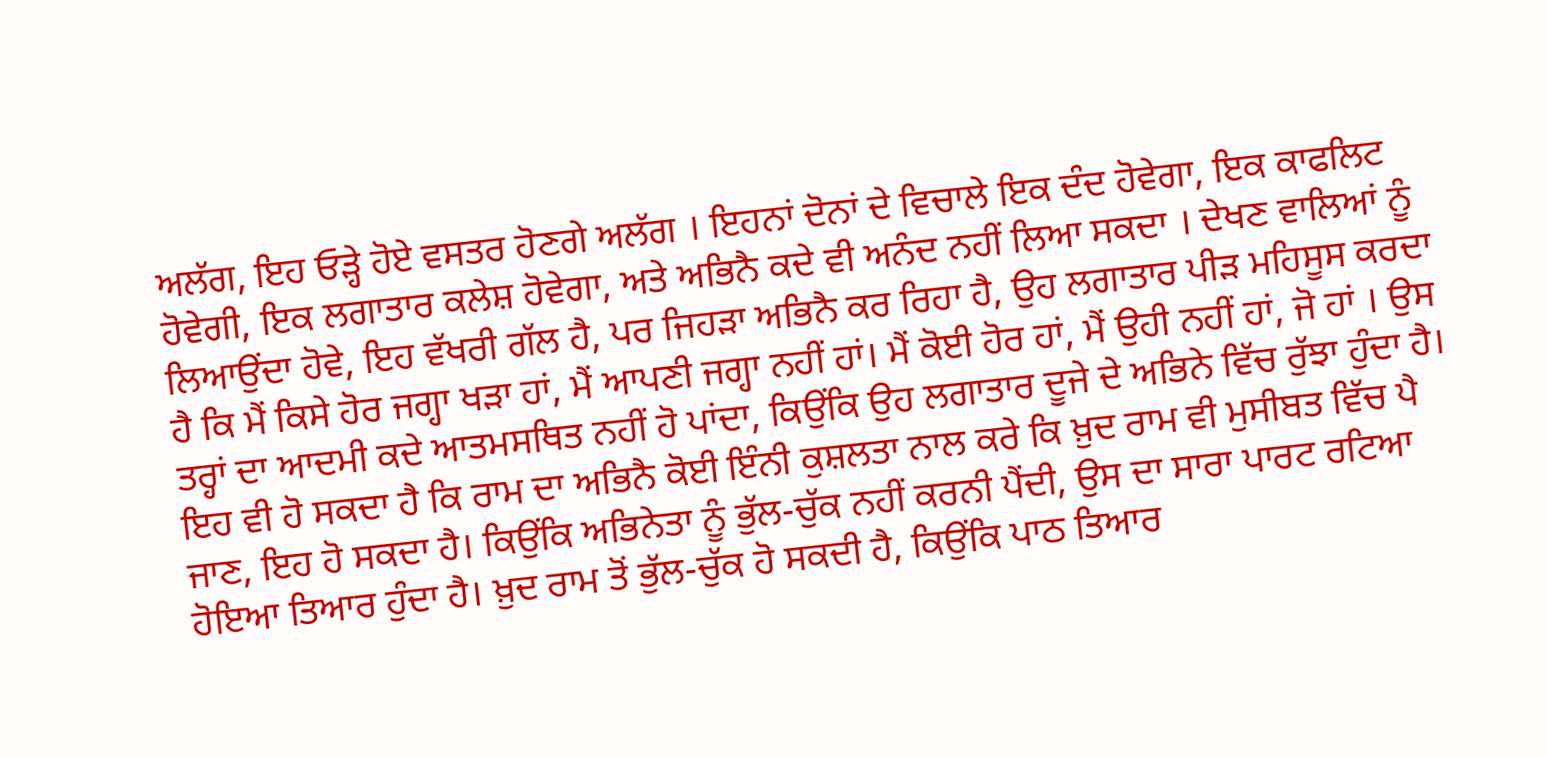ਅਲੱਗ, ਇਹ ਓੜ੍ਹੇ ਹੋਏ ਵਸਤਰ ਹੋਣਗੇ ਅਲੱਗ । ਇਹਨਾਂ ਦੋਨਾਂ ਦੇ ਵਿਚਾਲੇ ਇਕ ਦੰਦ ਹੋਵੇਗਾ, ਇਕ ਕਾਫਲਿਟ ਹੋਵੇਗੀ, ਇਕ ਲਗਾਤਾਰ ਕਲੇਸ਼ ਹੋਵੇਗਾ, ਅਤੇ ਅਭਿਨੈ ਕਦੇ ਵੀ ਅਨੰਦ ਨਹੀਂ ਲਿਆ ਸਕਦਾ । ਦੇਖਣ ਵਾਲਿਆਂ ਨੂੰ ਲਿਆਉਂਦਾ ਹੋਵੇ, ਇਹ ਵੱਖਰੀ ਗੱਲ ਹੈ, ਪਰ ਜਿਹੜਾ ਅਭਿਨੈ ਕਰ ਰਿਹਾ ਹੈ, ਉਹ ਲਗਾਤਾਰ ਪੀੜ ਮਹਿਸੂਸ ਕਰਦਾ ਹੈ ਕਿ ਮੈਂ ਕਿਸੇ ਹੋਰ ਜਗ੍ਹਾ ਖੜਾ ਹਾਂ, ਮੈਂ ਆਪਣੀ ਜਗ੍ਹਾ ਨਹੀਂ ਹਾਂ। ਮੈਂ ਕੋਈ ਹੋਰ ਹਾਂ, ਮੈਂ ਉਹੀ ਨਹੀਂ ਹਾਂ, ਜੋ ਹਾਂ । ਉਸ ਤਰ੍ਹਾਂ ਦਾ ਆਦਮੀ ਕਦੇ ਆਤਮਸਥਿਤ ਨਹੀਂ ਹੋ ਪਾਂਦਾ, ਕਿਉਂਕਿ ਉਹ ਲਗਾਤਾਰ ਦੂਜੇ ਦੇ ਅਭਿਨੇ ਵਿੱਚ ਰੁੱਝਾ ਹੁੰਦਾ ਹੈ।
ਇਹ ਵੀ ਹੋ ਸਕਦਾ ਹੈ ਕਿ ਰਾਮ ਦਾ ਅਭਿਨੈ ਕੋਈ ਇੰਨੀ ਕੁਸ਼ਲਤਾ ਨਾਲ ਕਰੇ ਕਿ ਖ਼ੁਦ ਰਾਮ ਵੀ ਮੁਸੀਬਤ ਵਿੱਚ ਪੈ ਜਾਣ, ਇਹ ਹੋ ਸਕਦਾ ਹੈ। ਕਿਉਂਕਿ ਅਭਿਨੇਤਾ ਨੂੰ ਭੁੱਲ-ਚੁੱਕ ਨਹੀਂ ਕਰਨੀ ਪੈਂਦੀ, ਉਸ ਦਾ ਸਾਰਾ ਪਾਰਟ ਰਟਿਆ ਹੋਇਆ ਤਿਆਰ ਹੁੰਦਾ ਹੈ। ਖ਼ੁਦ ਰਾਮ ਤੋਂ ਭੁੱਲ-ਚੁੱਕ ਹੋ ਸਕਦੀ ਹੈ, ਕਿਉਂਕਿ ਪਾਠ ਤਿਆਰ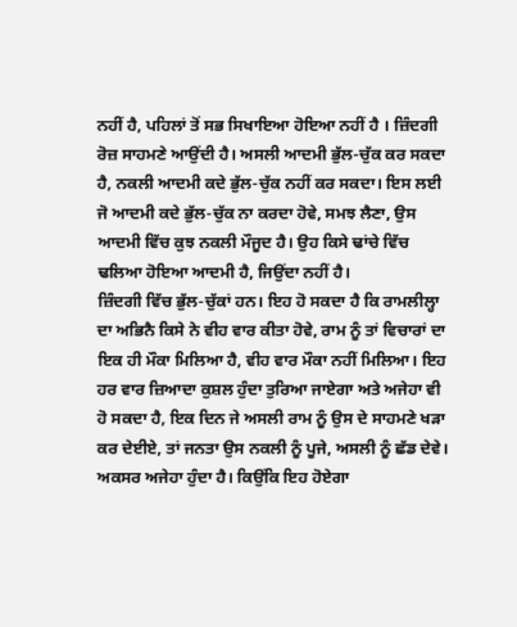ਨਹੀਂ ਹੈ, ਪਹਿਲਾਂ ਤੋਂ ਸਭ ਸਿਖਾਇਆ ਹੋਇਆ ਨਹੀਂ ਹੈ । ਜ਼ਿੰਦਗੀ ਰੋਜ਼ ਸਾਹਮਣੇ ਆਉਂਦੀ ਹੈ। ਅਸਲੀ ਆਦਮੀ ਭੁੱਲ-ਚੁੱਕ ਕਰ ਸਕਦਾ ਹੈ, ਨਕਲੀ ਆਦਮੀ ਕਦੇ ਭੁੱਲ-ਚੁੱਕ ਨਹੀਂ ਕਰ ਸਕਦਾ। ਇਸ ਲਈ ਜੋ ਆਦਮੀ ਕਦੇ ਭੁੱਲ-ਚੁੱਕ ਨਾ ਕਰਦਾ ਹੋਵੇ, ਸਮਝ ਲੈਣਾ, ਉਸ ਆਦਮੀ ਵਿੱਚ ਕੁਝ ਨਕਲੀ ਮੌਜੂਦ ਹੈ। ਉਹ ਕਿਸੇ ਢਾਂਚੇ ਵਿੱਚ ਢਲਿਆ ਹੋਇਆ ਆਦਮੀ ਹੈ, ਜਿਉਂਦਾ ਨਹੀਂ ਹੈ।
ਜ਼ਿੰਦਗੀ ਵਿੱਚ ਭੁੱਲ-ਚੁੱਕਾਂ ਹਨ। ਇਹ ਹੋ ਸਕਦਾ ਹੈ ਕਿ ਰਾਮਲੀਲ੍ਹਾ ਦਾ ਅਭਿਨੈ ਕਿਸੇ ਨੇ ਵੀਹ ਵਾਰ ਕੀਤਾ ਹੋਵੇ, ਰਾਮ ਨੂੰ ਤਾਂ ਵਿਚਾਰਾਂ ਦਾ ਇਕ ਹੀ ਮੌਕਾ ਮਿਲਿਆ ਹੈ, ਵੀਹ ਵਾਰ ਮੌਕਾ ਨਹੀਂ ਮਿਲਿਆ। ਇਹ ਹਰ ਵਾਰ ਜ਼ਿਆਦਾ ਕੁਸ਼ਲ ਹੁੰਦਾ ਤੁਰਿਆ ਜਾਏਗਾ ਅਤੇ ਅਜੇਹਾ ਵੀ ਹੋ ਸਕਦਾ ਹੈ, ਇਕ ਦਿਨ ਜੇ ਅਸਲੀ ਰਾਮ ਨੂੰ ਉਸ ਦੇ ਸਾਹਮਣੇ ਖੜਾ ਕਰ ਦੇਈਏ, ਤਾਂ ਜਨਤਾ ਉਸ ਨਕਲੀ ਨੂੰ ਪੂਜੇ, ਅਸਲੀ ਨੂੰ ਛੱਡ ਦੇਵੇ। ਅਕਸਰ ਅਜੇਹਾ ਹੁੰਦਾ ਹੈ। ਕਿਉਂਕਿ ਇਹ ਹੋਏਗਾ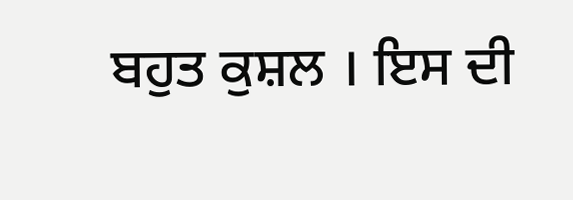ਬਹੁਤ ਕੁਸ਼ਲ । ਇਸ ਦੀ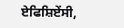ਏਫਿਸ਼ਿਏਂਸੀ,